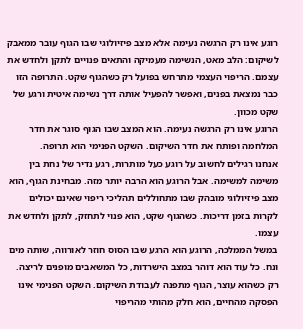רוגע אינו רק הרגשה נעימה אלא מצב פיזיולוגי שבו הגוף עובר ממאבק לשיקום: הלב מאט, הנשימה מעמיקה והתאים פנויים לתקן ולחדש את עצמם. הריפוי העצמי מתרחש בפועל רק כשהגוף שקט. התרופה הזו כבר נמצאת בפנים, ואפשר להפעיל אותה דרך נשימה איטית ורגע של שקט מכוון.
הרוגע אינו רק הרגשה נעימה. הוא המצב שבו הגוף סוגר את חדר המלחמה ופותח את חדר השיקום. השקט הפנימי הוא תרופה.
אנחנו רגילים לחשוב על רוגע כעל מותרות, רגע נדיר של נחת בין משימה למשימה. אבל הרוגע הוא הרבה יותר מזה. מבחינת הגוף, הוא מצב פיזיולוגי מובהק שבו מתחוללים תהליכי ריפוי שאינם יכולים לקרות בזמן דריכות. כשהגוף שקט, הוא פנוי לתחזק, לתקן ולחדש את עצמו.
במשל הממלכה, הרוגע הוא הרגע שבו הסוס חוזר לאורווה, שותה מים ונח. כל עוד הוא דוהר במצב הישרדות, כל המשאבים מופנים לריצה. רק כשהוא עוצר, הגוף מתפנה לעבודת השיקום. השקט הפנימי אינו הפסקה מהחיים, הוא חלק מהותי מהריפוי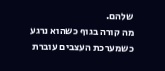שלהם.
מה קורה בגוף כשהוא נרגע
כשמערכת העצבים עוברת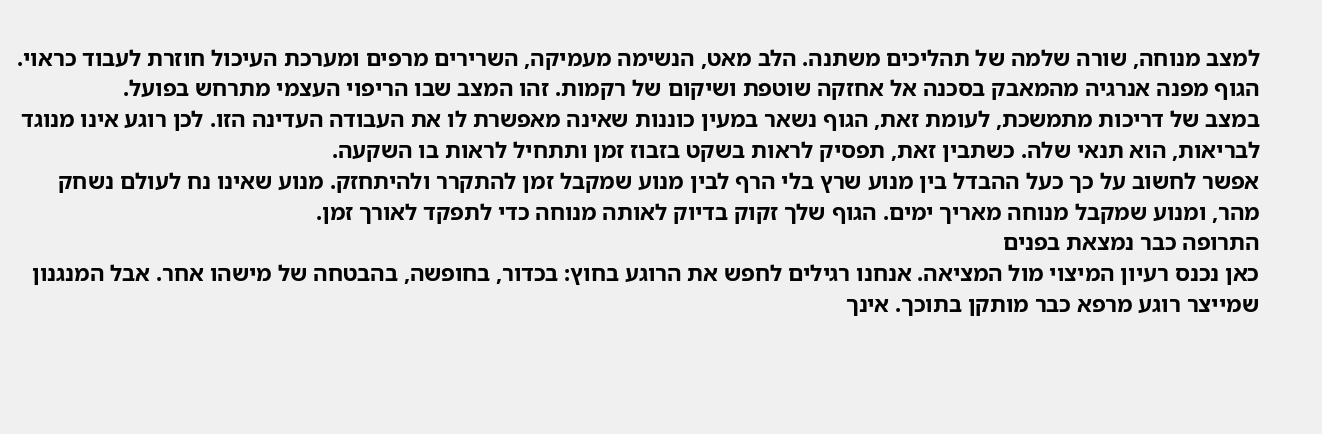למצב מנוחה, שורה שלמה של תהליכים משתנה. הלב מאט, הנשימה מעמיקה, השרירים מרפים ומערכת העיכול חוזרת לעבוד כראוי. הגוף מפנה אנרגיה מהמאבק בסכנה אל אחזקה שוטפת ושיקום של רקמות. זהו המצב שבו הריפוי העצמי מתרחש בפועל.
במצב של דריכות מתמשכת, לעומת זאת, הגוף נשאר במעין כוננות שאינה מאפשרת לו את העבודה העדינה הזו. לכן רוגע אינו מנוגד לבריאות, הוא תנאי שלה. כשתבין זאת, תפסיק לראות בשקט בזבוז זמן ותתחיל לראות בו השקעה.
אפשר לחשוב על כך כעל ההבדל בין מנוע שרץ בלי הרף לבין מנוע שמקבל זמן להתקרר ולהיתחזק. מנוע שאינו נח לעולם נשחק מהר, ומנוע שמקבל מנוחה מאריך ימים. הגוף שלך זקוק בדיוק לאותה מנוחה כדי לתפקד לאורך זמן.
התרופה כבר נמצאת בפנים
כאן נכנס רעיון המיצוי מול המציאה. אנחנו רגילים לחפש את הרוגע בחוץ: בכדור, בחופשה, בהבטחה של מישהו אחר. אבל המנגנון שמייצר רוגע מרפא כבר מותקן בתוכך. אינך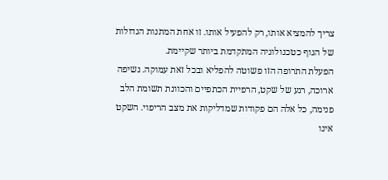צריך להמציא אותו, רק להפעיל אותו. זו אחת המתנות הגדולות של הגוף כטכנולוגיה המתקדמת ביותר שקיימת.
הפעלת התרופה הזו פשוטה להפליא ובכל זאת עמוקה. נשיפה ארוכה, רגע של שקט, הרפיית הכתפיים והכוונת תשומת הלב פנימה, כל אלה הם פקודות שמדליקות את מצב הריפוי. השקט אינו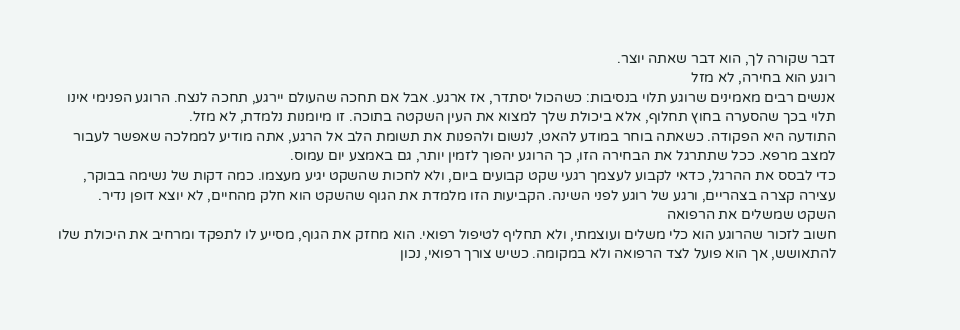דבר שקורה לך, הוא דבר שאתה יוצר.
רוגע הוא בחירה, לא מזל
אנשים רבים מאמינים שרוגע תלוי בנסיבות: כשהכול יסתדר, אז ארגע. אבל אם תחכה שהעולם יירגע, תחכה לנצח. הרוגע הפנימי אינו תלוי בכך שהסערה בחוץ תחלוף, אלא ביכולת שלך למצוא את העין השקטה בתוכה. זו מיומנות נלמדת, לא מזל.
התודעה היא הפקודה. כשאתה בוחר במודע להאט, לנשום ולהפנות את תשומת הלב אל הרגע, אתה מודיע לממלכה שאפשר לעבור למצב מרפא. ככל שתתרגל את הבחירה הזו, כך הרוגע יהפוך לזמין יותר, גם באמצע יום עמוס.
כדי לבסס את ההרגל, כדאי לקבוע לעצמך רגעי שקט קבועים ביום, ולא לחכות שהשקט יגיע מעצמו. כמה דקות של נשימה בבוקר, עצירה קצרה בצהריים, ורגע של רוגע לפני השינה. הקביעות הזו מלמדת את הגוף שהשקט הוא חלק מהחיים, לא יוצא דופן נדיר.
השקט שמשלים את הרפואה
חשוב לזכור שהרוגע הוא כלי משלים ועוצמתי, ולא תחליף לטיפול רפואי. הוא מחזק את הגוף, מסייע לו לתפקד ומרחיב את היכולת שלו להתאושש, אך הוא פועל לצד הרפואה ולא במקומה. כשיש צורך רפואי, נכון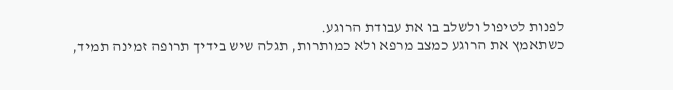לפנות לטיפול ולשלב בו את עבודת הרוגע.
כשתאמץ את הרוגע כמצב מרפא ולא כמותרות, תגלה שיש בידיך תרופה זמינה תמיד,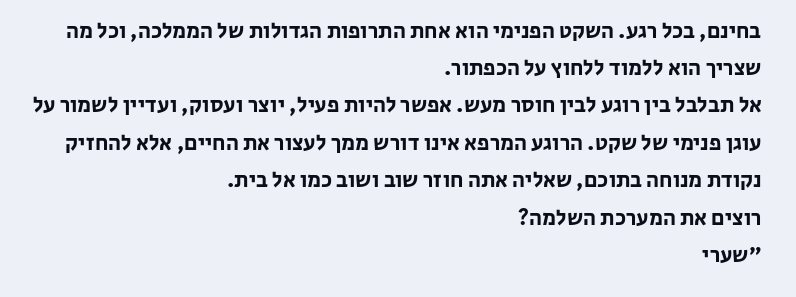בחינם, בכל רגע. השקט הפנימי הוא אחת התרופות הגדולות של הממלכה, וכל מה שצריך הוא ללמוד ללחוץ על הכפתור.
אל תבלבל בין רוגע לבין חוסר מעש. אפשר להיות פעיל, יוצר ועסוק, ועדיין לשמור על עוגן פנימי של שקט. הרוגע המרפא אינו דורש ממך לעצור את החיים, אלא להחזיק נקודת מנוחה בתוכם, שאליה אתה חוזר שוב ושוב כמו אל בית.
רוצים את המערכת השלמה?
״שערי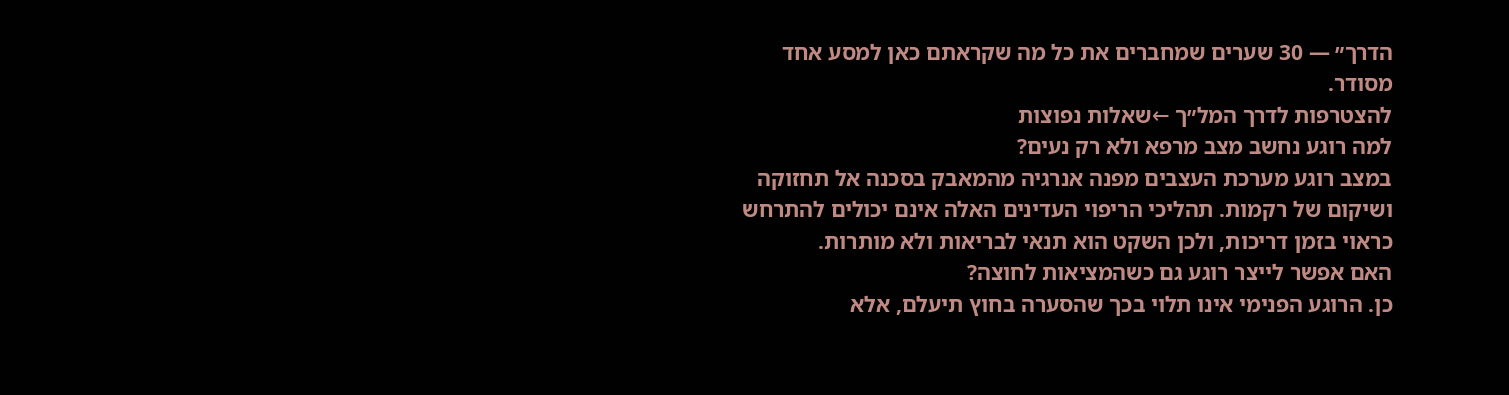הדרך״ — 30 שערים שמחברים את כל מה שקראתם כאן למסע אחד מסודר.
להצטרפות לדרך המל״ך ←שאלות נפוצות
למה רוגע נחשב מצב מרפא ולא רק נעים?
במצב רוגע מערכת העצבים מפנה אנרגיה מהמאבק בסכנה אל תחזוקה ושיקום של רקמות. תהליכי הריפוי העדינים האלה אינם יכולים להתרחש כראוי בזמן דריכות, ולכן השקט הוא תנאי לבריאות ולא מותרות.
האם אפשר לייצר רוגע גם כשהמציאות לחוצה?
כן. הרוגע הפנימי אינו תלוי בכך שהסערה בחוץ תיעלם, אלא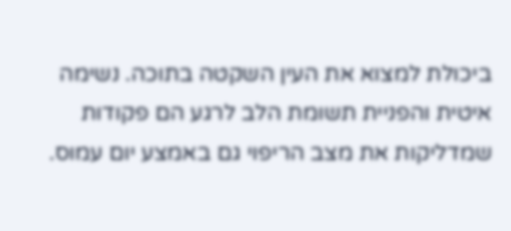ביכולת למצוא את העין השקטה בתוכה. נשימה איטית והפניית תשומת הלב לרגע הם פקודות שמדליקות את מצב הריפוי גם באמצע יום עמוס.